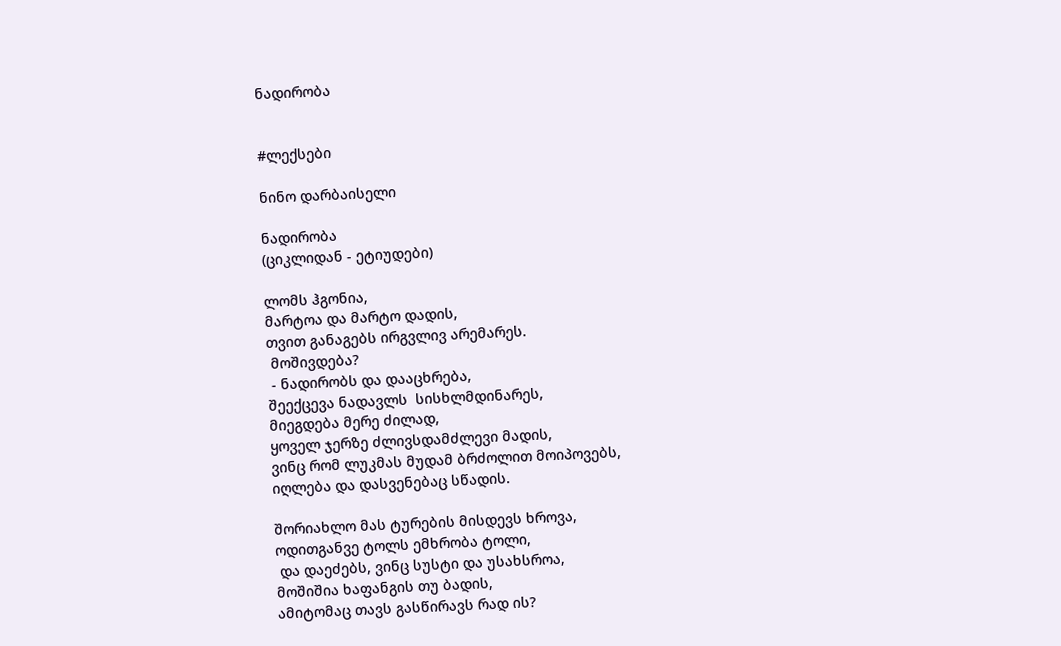ნადირობა


#ლექსები

ნინო დარბაისელი

ნადირობა
(ციკლიდან - ეტიუდები)

ლომს ჰგონია,
მარტოა და მარტო დადის,
თვით განაგებს ირგვლივ არემარეს.
 მოშივდება?
 - ნადირობს და დააცხრება,
შეექცევა ნადავლს  სისხლმდინარეს,
მიეგდება მერე ძილად,
ყოველ ჯერზე ძლივსდამძლევი მადის,
ვინც რომ ლუკმას მუდამ ბრძოლით მოიპოვებს,
იღლება და დასვენებაც სწადის.

შორიახლო მას ტურების მისდევს ხროვა,
ოდითგანვე ტოლს ემხრობა ტოლი,
 და დაეძებს, ვინც სუსტი და უსახსროა,
მოშიშია ხაფანგის თუ ბადის,
ამიტომაც თავს გასწირავს რად ის?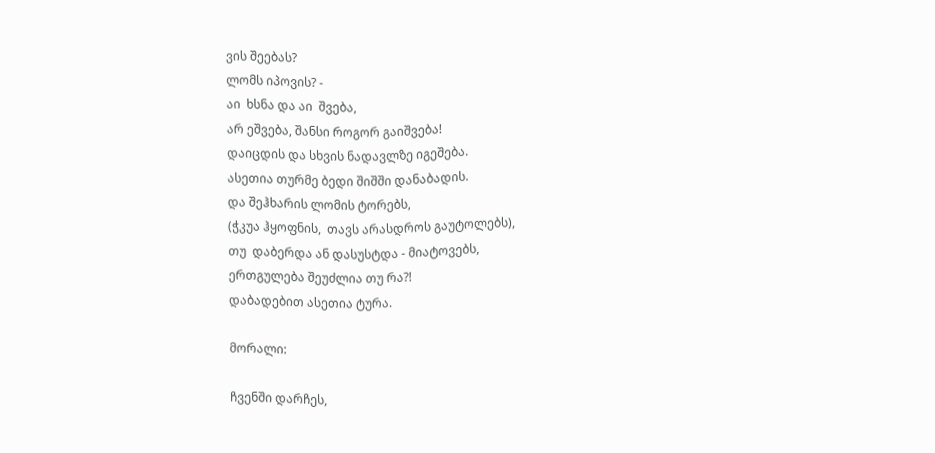ვის შეებას?
ლომს იპოვის? -
აი  ხსნა და აი  შვება,
არ ეშვება, შანსი როგორ გაიშვება!
დაიცდის და სხვის ნადავლზე იგეშება.
ასეთია თურმე ბედი შიშში დანაბადის.
და შეჰხარის ლომის ტორებს,
(ჭკუა ჰყოფნის,  თავს არასდროს გაუტოლებს),
თუ  დაბერდა ან დასუსტდა - მიატოვებს,
ერთგულება შეუძლია თუ რა?!
დაბადებით ასეთია ტურა.

მორალი:

ჩვენში დარჩეს,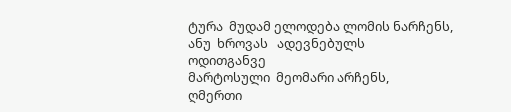ტურა  მუდამ ელოდება ლომის ნარჩენს,
ანუ  ხროვას   ადევნებულს
ოდითგანვე
მარტოსული  მეომარი არჩენს,
ღმერთი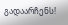გადაარჩენს!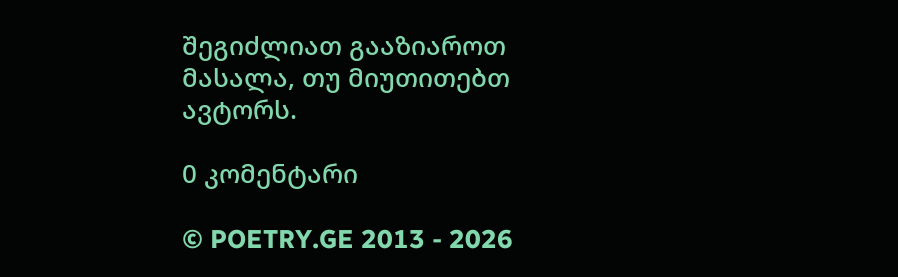შეგიძლიათ გააზიაროთ მასალა, თუ მიუთითებთ ავტორს.

0 კომენტარი

© POETRY.GE 2013 - 2026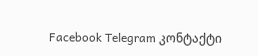Facebook Telegram კონტაქტი